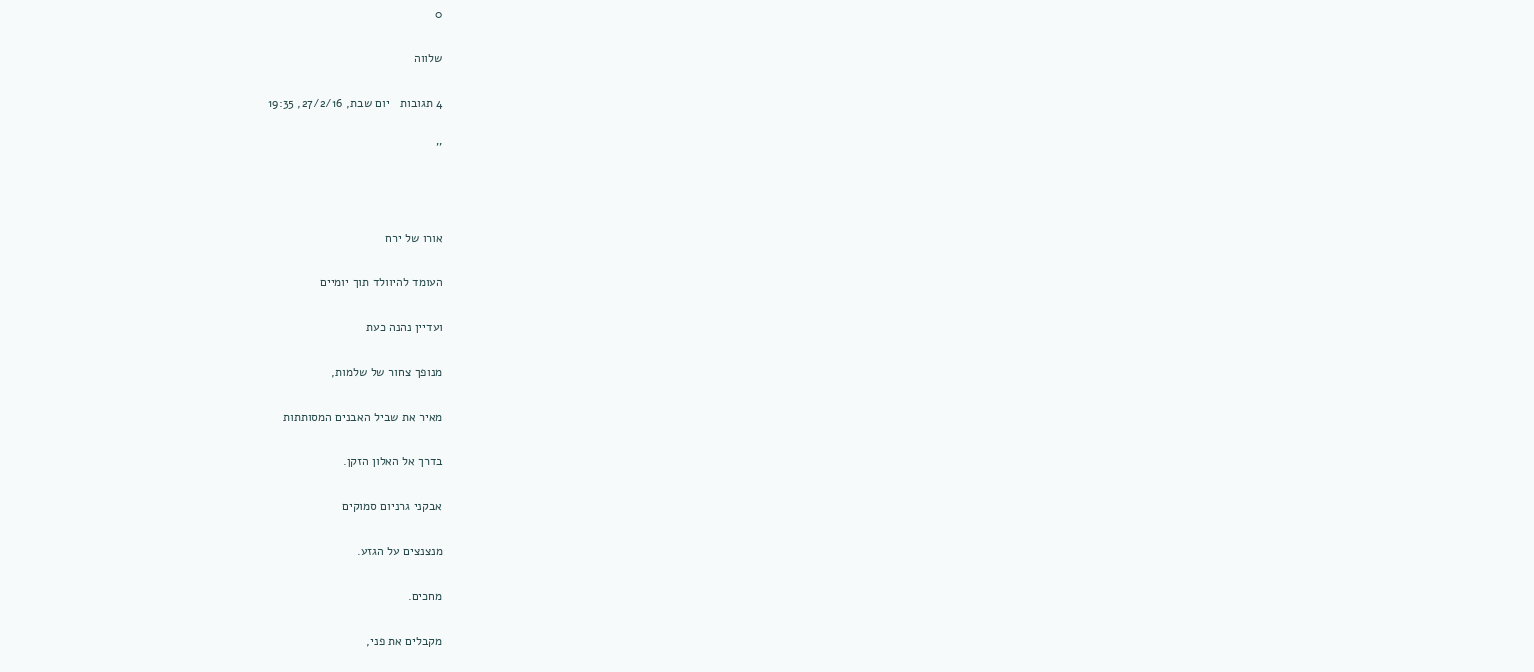0

שלווה

4 תגובות   יום שבת, 27/2/16, 19:35

''



אורו של ירח

העומד להיוולד תוך יומיים

ועדיין נהנה כעת

מנופך צחור של שלמות,

מאיר את שביל האבנים המסותתות

בדרך אל האלון הזקן.

אבקני גרניום סמוקים

מנצנצים על הגזע.

מחכים.

מקבלים את פני,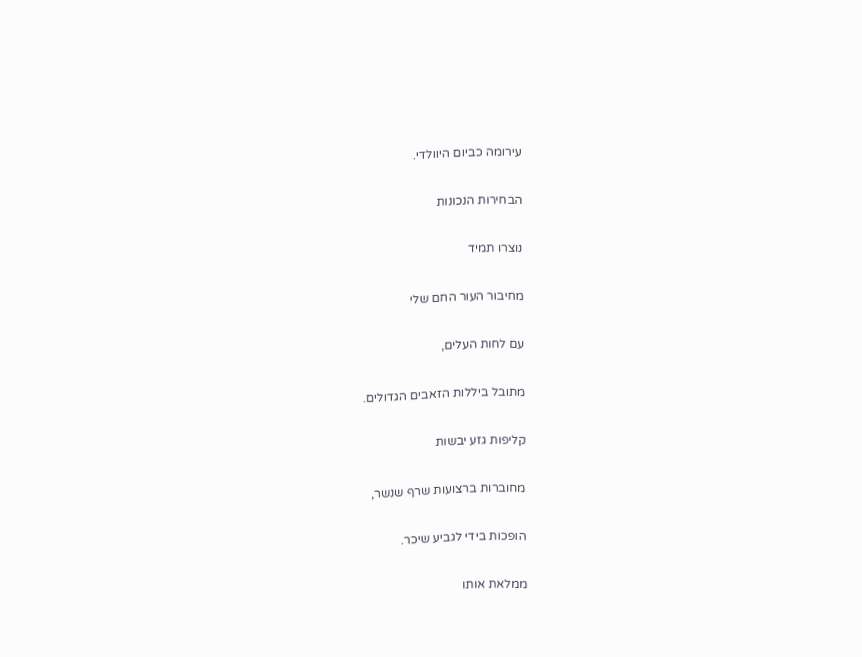עירומה כביום היוולדי.

הבחירות הנכונות

נוצרו תמיד

מחיבור העור החם שלי

עם לחות העלים,

מתובל ביללות הזאבים הגדולים.

קליפות גזע יבשות

מחוברות ברצועות שרף שנשר,

הופכות בידי לגביע שיכר.

ממלאת אותו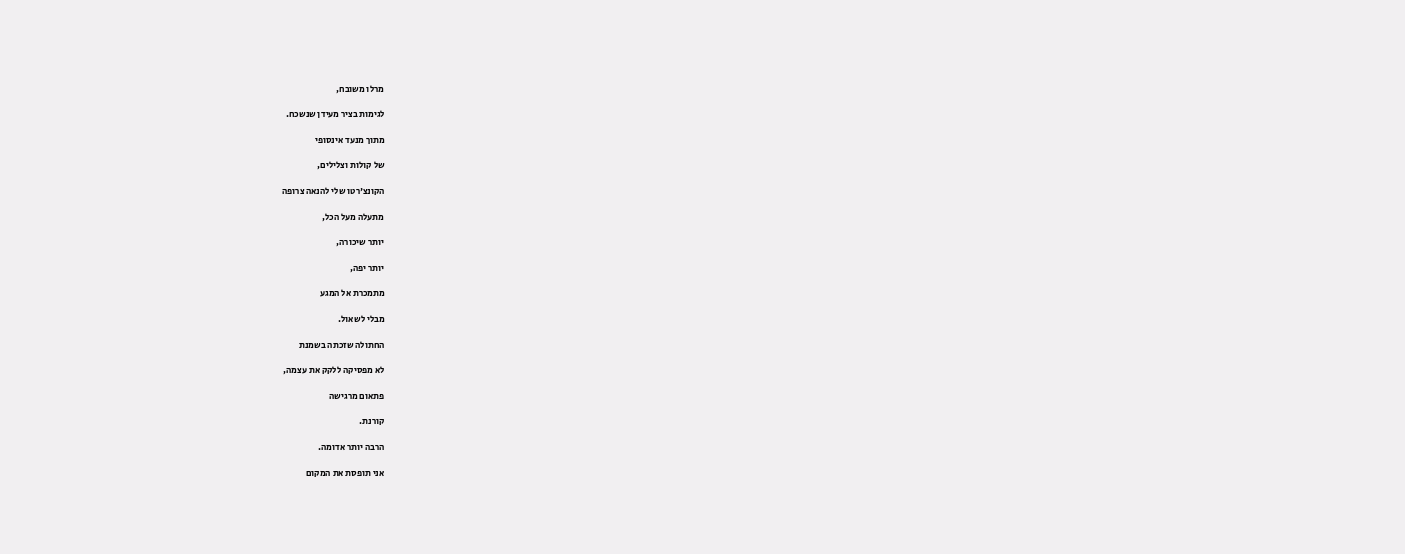מרלו משובח,

לגימות בציר מעידן שנשכח.

מתוך מנעד אינסופי

של קולות וצלילים,

הקונצ'רטו שלי להנאה צרופה

מתעלה מעל הכל,

יותר שיכורה,

יותר יפה,

מתמכרת אל המגע

מבלי לשאול.

החתולה שזכתה בשמנת

לא מפסיקה ללקק את עצמה,

פתאום מרגישה

קורנת.

הרבה יותר אדומה.

אני תופסת את המקום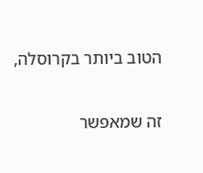הטוב ביותר בקרוסלה,

זה שמאפשר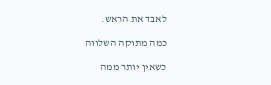לאבד את הראש.

כמה מתוקה השלווה

כשאין יותר ממה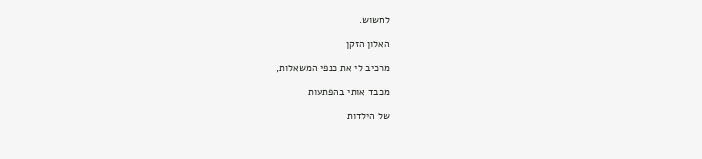לחשוש.

האלון הזקן

מרכיב לי את כנפי המשאלות,

מכבד אותי בהפתעות

של הילדות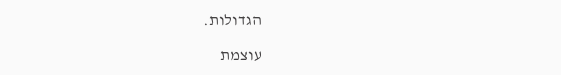הגדולות.

עוצמת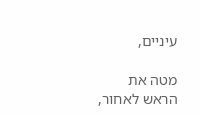עיניים,

מטה את הראש לאחור,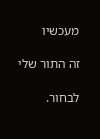מעכשיו

זה התור שלי

לבחור.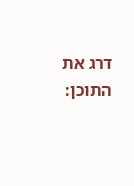דרג את התוכן: